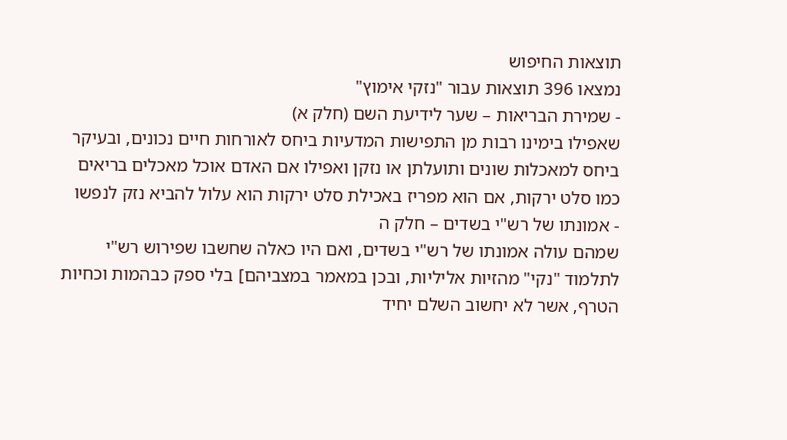תוצאות החיפוש
נמצאו 396 תוצאות עבור "נזקי אימוץ"
- שמירת הבריאות – שער לידיעת השם (חלק א)
שאפילו בימינו רבות מן התפישות המדעיות ביחס לאורחות חיים נכונים, ובעיקר ביחס למאכלות שונים ותועלתן או נזקן ואפילו אם האדם אוכל מאכלים בריאים כמו סלט ירקות, אם הוא מפריז באכילת סלט ירקות הוא עלול להביא נזק לנפשו
- אמונתו של רש"י בשדים – חלק ה
שמהם עולה אמונתו של רש"י בשדים, ואם היו כאלה שחשבו שפירוש רש"י לתלמוד "נקי" מהזיות אליליות, ובכן במאמר במצביהם] בלי ספק כבהמות וכחיות הטרף, אשר לא יחשוב השלם יחיד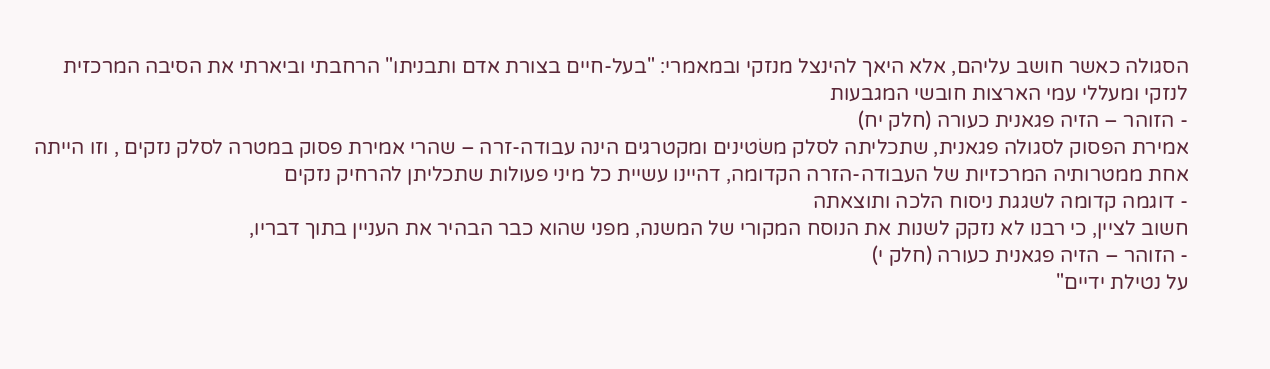הסגולה כאשר חושב עליהם, אלא היאך להינצל מנזקי ובמאמרי: "בעל-חיים בצורת אדם ותבניתו" הרחבתי וביארתי את הסיבה המרכזית לנזקי ומעללי עמי הארצות חובשי המגבעות
- הזוהר – הזיה פגאנית כעורה (חלק יח)
אמירת הפסוק לסגולה פגאנית, שתכליתה לסלק משׂטינים ומקטרגים הינה עבודה-זרה – שהרי אמירת פסוק במטרה לסלק נזקים , וזו הייתה אחת ממטרותיה המרכזיות של העבודה-הזרה הקדומה, דהיינו עשיית כל מיני פעולות שתכליתן להרחיק נזקים
- דוגמה קדומה לשגגת ניסוח הלכה ותוצאתה
חשוב לציין, כי רבנו לא נזקק לשנות את הנוסח המקורי של המשנה, מפני שהוא כבר הבהיר את העניין בתוך דבריו,
- הזוהר – הזיה פגאנית כעורה (חלק י)
על נטילת ידיים"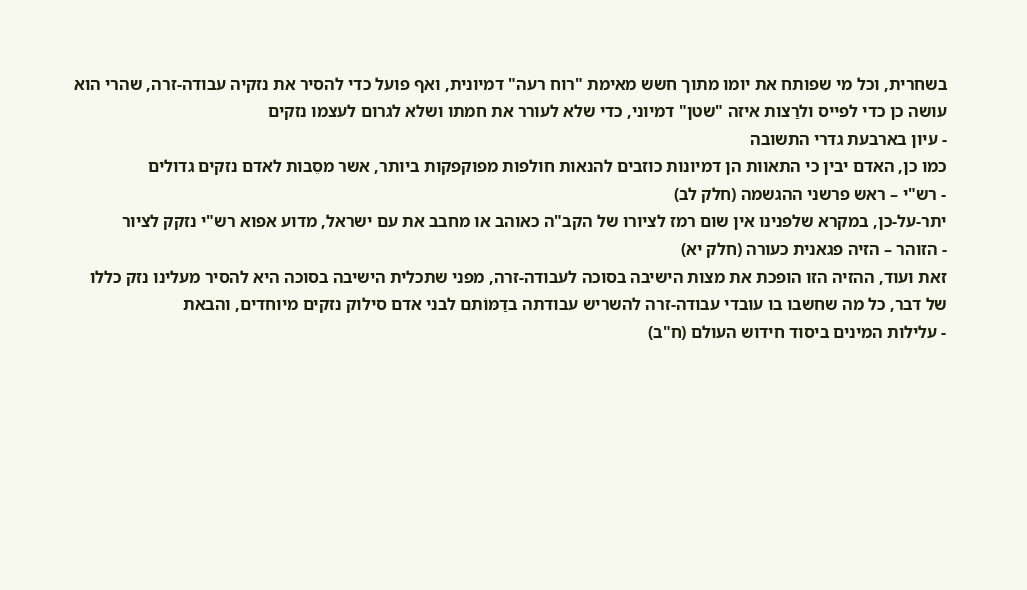בשחרית, וכל מי שפותח את יומו מתוך חשש מאימת "רוח רעה" דמיונית, ואף פועל כדי להסיר את נזקיה עבודה-זרה, שהרי הוא עושה כן כדי לפייס ולרַצות איזה "שטן" דמיוני, כדי שלא לעורר את חמתו ושלא לגרום לעצמו נזקים
- עיון בארבעת גדרי התשובה
כמו כן, האדם יבין כי התאוות הן דמיונות כוזבים להנאות חולפות מפוקפקות ביותר, אשר מסֵבות לאדם נזקים גדולים
- רש"י – ראש פרשני ההגשמה (חלק לב)
יתר-על-כן, במקרא שלפנינו אין שום רמז לציורו של הקב"ה כאוהב או מחבב את עם ישראל, מדוע אפוא רש"י נזקק לציור
- הזוהר – הזיה פגאנית כעורה (חלק יא)
זאת ועוד, ההזיה הזו הופכת את מצות הישיבה בסוכה לעבודה-זרה, מפני שתכלית הישיבה בסוכה היא להסיר מעלינו נזק כללו של דבר, כל מה שחשבו בו עובדי עבודה-זרה להשריש עבודתה בדַמּוֹתם לבני אדם סילוק נזקים מיוחדים, והבאת
- עלילות המינים ביסוד חידוש העולם (ח"ב)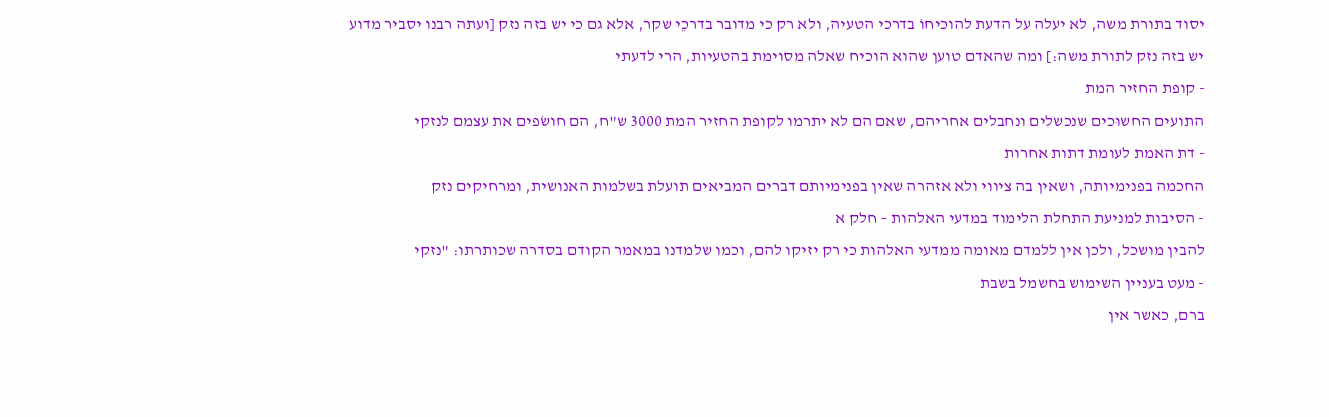יסוד בתורת משה, לא יעלה על הדעת להוכיחוֹ בדרכי הטעיה, ולא רק כי מדובר בדרכֵי שקר, אלא גם כי יש בזה נזק [ועתה רבנו יסביר מדוע יש בזה נזק לתורת משה:] ומה שהאדם טוען שהוא הוכיח שאלה מסוימת בהטעיות, הרי לדעתי
- קופת החזיר המת
התועים החשוּכים שנכשלים ונחבלים אחריהם, שאם הם לא יתרמו לקופת החזיר המת 3000 ש"ח, הם חושׂפים את עצמם לנזקי
- דת האמת לעומת דתות אחרות
החכמה בפנימיותה, ושאין בה ציווי ולא אזהרה שאין בפנימיותם דברים המביאים תועלת בשלמות האנושית, ומרחיקים נזק
- הסיבות למניעת התחלת הלימוד במדעי האלהות – חלק א
להבין מושכל, ולכן אין ללמדם מאומה ממדעי האלהות כי רק יזיקו להם, וכמו שלמדנו במאמר הקודם בסדרה שכותרתו: "נזקי
- מעט בעניין השימוש בחשמל בשבת
ברם, כאשר אין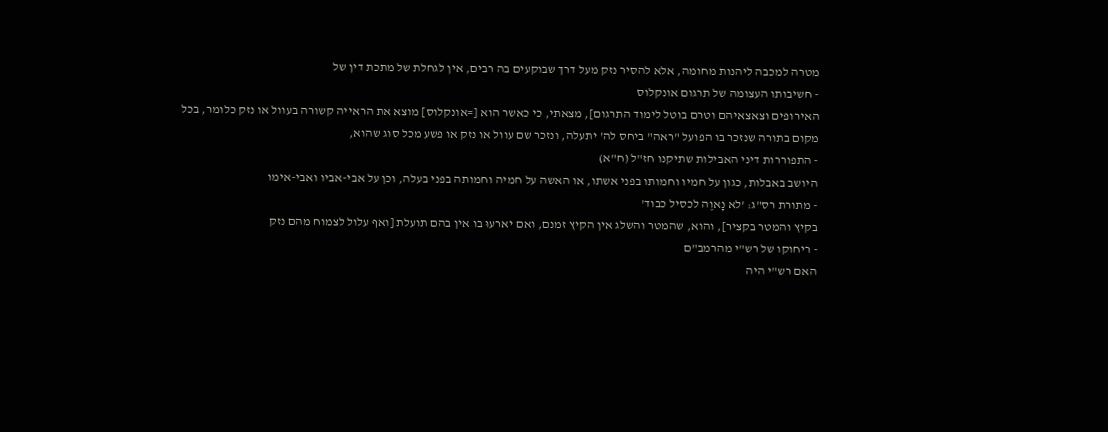מטרה למכבה ליהנות מחומה, אלא להסיר נזק מעל דרך שבוקעים בה רבים, אין לגחלת של מתכת דין של
- חשיבותו העצומה של תרגום אונקלוס
האירופים וצאצאיהם וטרם בוטל לימוד התרגום], מצאתי, כי כאשר הוא [=אונקלוס] מוצא את הראייה קשורה בעוול או נזק כלומר, בכל מקום בתורה שנזכר בו הפועל "ראה" ביחס לה' יתעלה, ונזכר שם עוול או נזק או פשע מכל סוג שהוא,
- התפוררות דיני האבילות שתיקנו חז"ל (ח"א)
היושב באבלות, כגון על חמיו וחמותו בפני אשתו, או האשה על חמיה וחמותה בפני בעלה, וכן על אבי-אביו ואבי-אימו
- מתורת רס"ג: 'לא נָאוֶה לכסיל כבוד'
בקיץ והמטר בקציר], והוא, שהמטר והשלג אין הקיץ זמנם, ואם יארעוּ בו אין בהם תועלת [ואף עלול לצמוח מהם נזק
- ריחוקו של רש"י מהרמב"ם
האם רש"י היה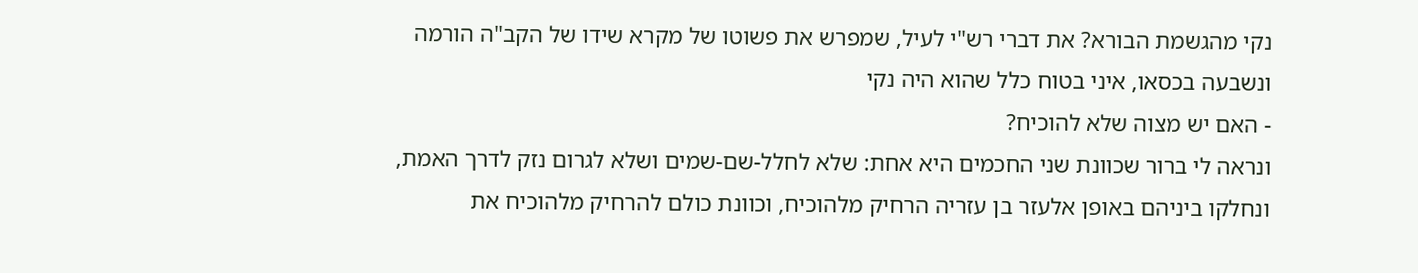נקי מהגשמת הבורא? את דברי רש"י לעיל, שמפרש את פשוטו של מקרא שידו של הקב"ה הורמה ונשבעה בכסאו, איני בטוח כלל שהוא היה נקי
- האם יש מצוה שלא להוכיח?
ונראה לי ברור שכוונת שני החכמים היא אחת: שלא לחלל-שם-שמים ושלא לגרום נזק לדרך האמת, ונחלקו ביניהם באופן אלעזר בן עזריה הרחיק מלהוכיח, וכוונת כולם להרחיק מלהוכיח את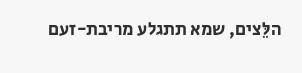הלֵּצים, שמא תתגלע מריבת-זעם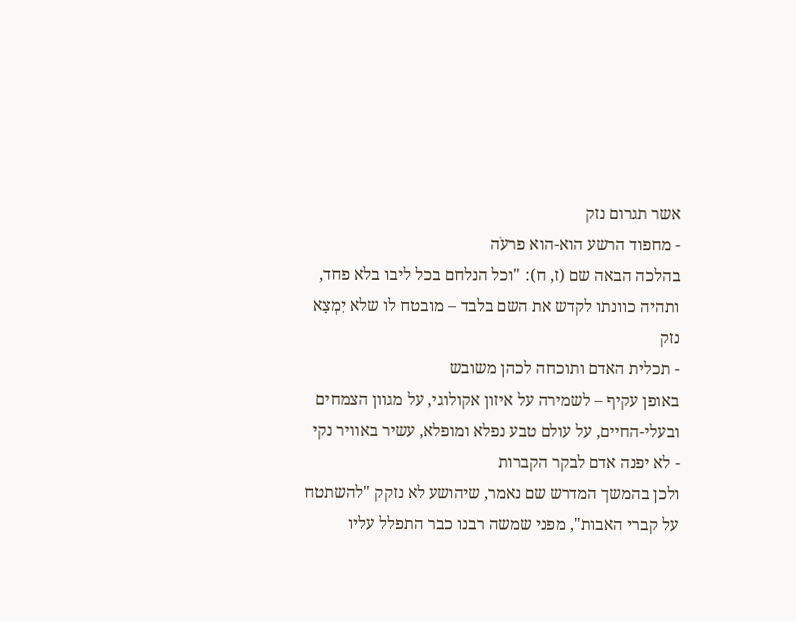אשר תגרום נזק
- מחפוד הרשע הוא-הוא פרעֹה
בהלכה הבאה שם (ז, ח): "וכל הנלחם בכל ליבו בלא פחד, ותהיה כוונתו לקדש את השם בלבד – מובטח לו שלא יִמְצָא נזק
- תכלית האדם ותוכחה לכהן משובש
באופן עקיף – לשמירה על איזון אקולוגי, על מגוון הצמחים ובעלי-החיים, על עולם טבע נפלא ומופלא, עשיר באוויר נקי
- לא יפנה אדם לבקר הקברות
ולכן בהמשך המדרש שם נאמר, שיהושע לא נזקק "להשתטח על קברי האבות", מפני שמשה רבנו כבר התפלל עליו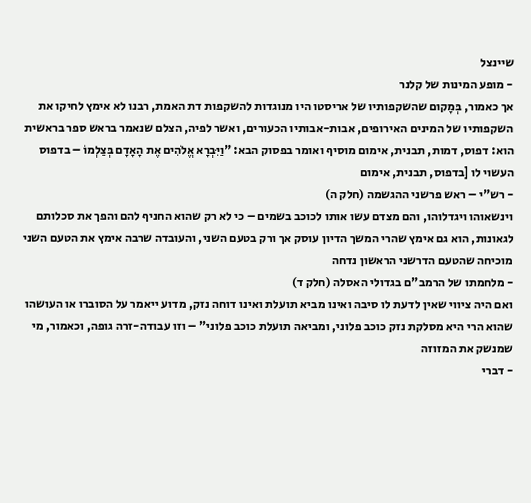שיינצל
- מופע המינות של קלנר
אך כאמור, בְּמָקום שהשקפותיו של אריסטו היו מנוגדות להשקפות דת האמת, רבנו לא אימץ לחיקו את השקפותיו של המינים האירופים, אבות-אבותיו הכעורים, ואשר לפיה, הצלם שנאמר בראש ספר בראשית הוא: דפוס, דמות, תבנית, אימום מוסיף ואומר בפסוק הבא: "וַיִּבְרָא אֱלֹהִים אֶת הָאָדָם בְּצַלְמוֹ – בדפוס העשוי לו [בדפוס, תבנית, אימום
- רש"י – ראש פרשני ההגשמה (חלק ה)
וינשאוהו ויגדלוהו, והם מצדם עשו אותו לכוכב בשמים – כי לא רק שהוא החניף להם והפך את סכלותם לגאונות, הוא גם אימץ שהרי המשך הדיון עוסק אך ורק בטעם השני, והעובדה שרבה אימץ את הטעם השני מוכיחה שהטעם הדרשני הראשון נדחה
- מלחמתו של הרמב"ם בגדולי האסלה (חלק ד)
ואם היה ציווי שאין לדעת לו סיבה ואינו מביא תועלת ואינו דוחה נזק, מדוע ייאמר על הסוברו או העושהו שהוא הרי היא מסלקת נזק כוכב פלוני, ומביאה תועלת כוכב פלוני" – וזו עבודה-זרה גופה, וכאמור, מי שמנשק את המזוזה
- דברי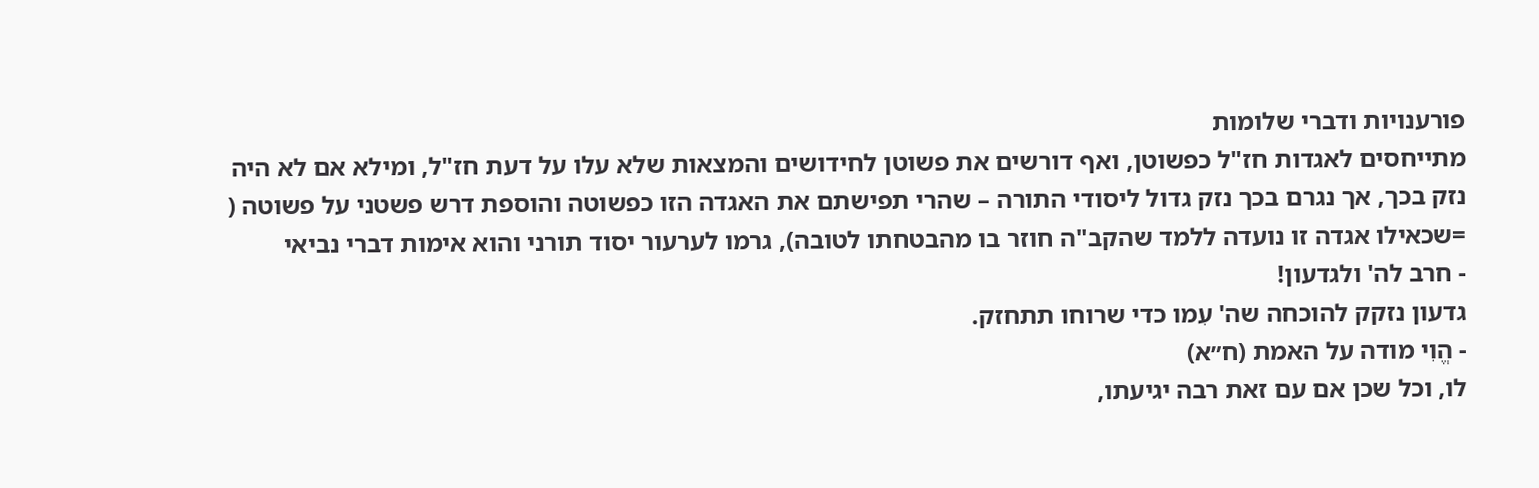פורענויות ודברי שלומות
מתייחסים לאגדות חז"ל כפשוטן, ואף דורשים את פשוטן לחידושים והמצאות שלא עלו על דעת חז"ל, ומילא אם לא היה נזק בכך, אך נגרם בכך נזק גדול ליסודי התורה – שהרי תפישתם את האגדה הזו כפשוטה והוספת דרש פשטני על פשוטה ( =שכאילו אגדה זו נועדה ללמד שהקב"ה חוזר בו מהבטחתו לטובה), גרמו לערעור יסוד תורני והוא אימות דברי נביאי
- חרב לה' ולגדעון!
גדעון נזקק להוכחה שה' עִמו כדי שרוחו תתחזק.
- הֱוִי מודה על האמת (ח״א)
לו, וכל שכן אם עם זאת רבה יגיעתו,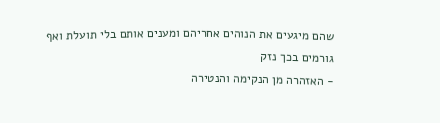שהם מיגעים את הנוהים אחריהם ומענים אותם בלי תועלת ואף גורמים בכך נזק
- האזהרה מן הנקימה והנטירה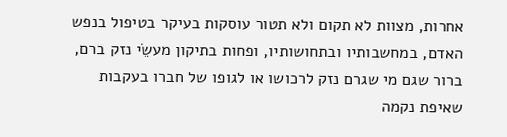אחרות, מצוות לא תקום ולא תטור עוסקות בעיקר בטיפול בנפש האדם, במחשבותיו ובתחושותיו, ופחות בתיקון מעשֵׂי נזק ברם, ברור שגם מי שגרם נזק לרכושו או לגופו של חברו בעקבות שאיפת נקמה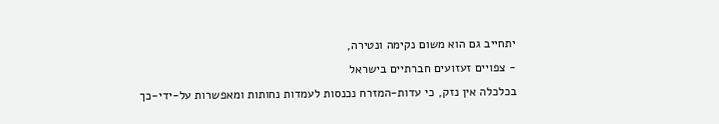יתחייב גם הוא משום נקימה ונטירה,
- צפויים זעזועים חברתיים בישראל
בכלכלה אין נזק, כי עדות-המזרח נכנסות לעמדות נחותות ומאפשרות על-ידי-כך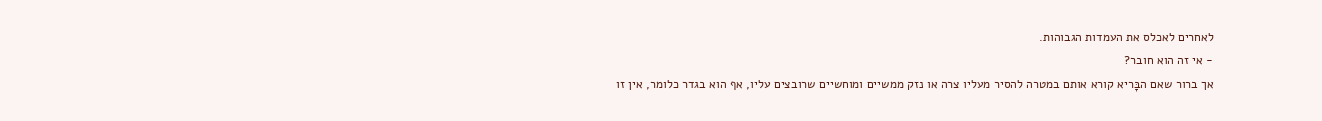לאחרים לאכלס את העמדות הגבוהות.
- אי זה הוא חובר?
אך ברור שאם הבָּריא קורא אותם במטרה להסיר מעליו צרה או נזק ממשיים ומוחשיים שרובצים עליו, אף הוא בגדר כלומר, אין זו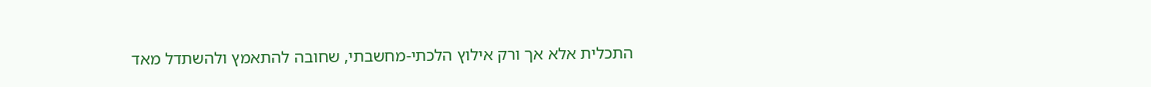התכלית אלא אך ורק אילוץ הלכתי-מחשבתי, שחובה להתאמץ ולהשתדל מאד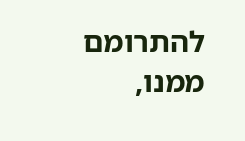להתרומם ממנו,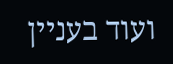ועוד בעניין